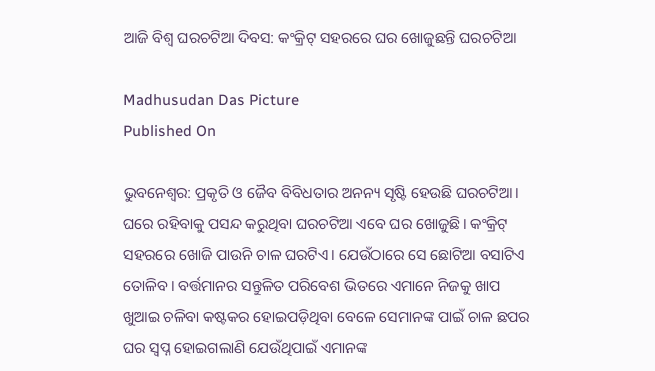ଆଜି ବିଶ୍ୱ ଘରଚଟିଆ ଦିବସ: କଂକ୍ରିଟ୍‌‌ ସହରରେ ଘର ଖୋଜୁଛନ୍ତି ଘରଚଟିଆ

Madhusudan Das Picture
Published On

ଭୁବନେଶ୍ୱର: ପ୍ରକୃତି ଓ ଜୈବ ବିବିଧତାର ଅନନ୍ୟ ସୃଷ୍ଟି ହେଉଛି ଘରଚଟିଆ। ଘରେ ରହିବାକୁ ପସନ୍ଦ କରୁଥିବା ଘରଚଟିଆ ଏବେ ଘର ଖୋଜୁଛି। କଂକ୍ରିଟ୍‌‌ ସହରରେ ଖୋଜି ପାଉନି ଚାଳ ଘରଟିଏ। ଯେଉଁଠାରେ ସେ ଛୋଟିଆ ବସାଟିଏ ତୋଳିବ। ବର୍ତ୍ତମାନର ସନ୍ତୁଳିତ ପରିବେଶ ଭିତରେ ଏମାନେ ନିଜକୁ ଖାପ ଖୁଆଇ ଚଳିବା କଷ୍ଟକର ହୋଇପଡ଼ିଥିବା ବେଳେ ସେମାନଙ୍କ ପାଇଁ ଚାଳ ଛପର ଘର ସ୍ୱପ୍ନ ହୋଇଗଲାଣି ଯେଉଁଥିପାଇଁ ଏମାନଙ୍କ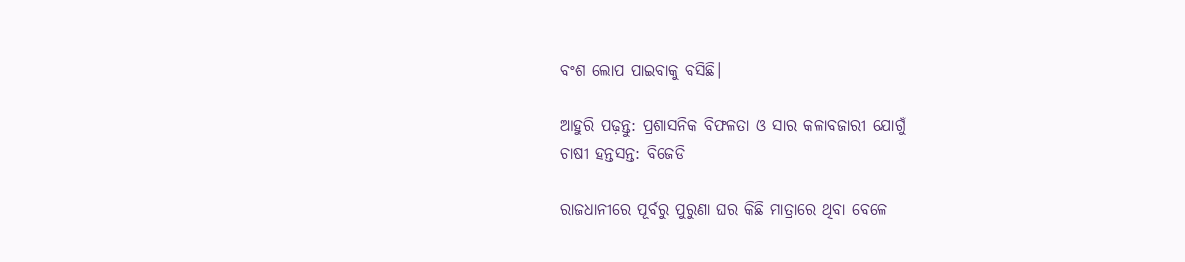ବଂଶ ଲୋପ ପାଇବାକୁ ବସିଛି।

ଆହୁରି ପଢ଼ନ୍ତୁ: ପ୍ରଶାସନିକ ବିଫଳତା ଓ ସାର କଳାବଜାରୀ ଯୋଗୁଁ
ଚାଷୀ ହନ୍ତସନ୍ତ: ବିଜେଡି

ରାଜଧାନୀରେ ପୂର୍ବରୁ ପୁରୁଣା ଘର କିଛି ମାତ୍ରାରେ ଥିବା ବେଳେ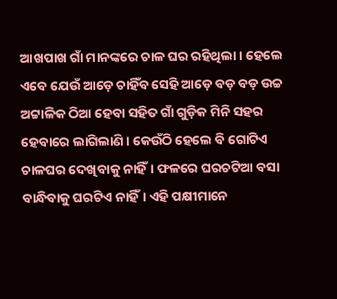ଆଖପାଖ ଗାଁ ମାନଙ୍କରେ ଚାଳ ଘର ରହିଥିଲା। ହେଲେ ଏବେ ଯେଉଁ ଆଡ଼େ ଚାହିଁବ ସେହି ଆଡ଼େ ବଡ଼ ବଡ଼ ଉଚ୍ଚ ଅଟ୍ଟାଳିକ ଠିଆ ହେବା ସହିତ ଗାଁ ଗୁଡ଼ିକ ମିନି ସହର ହେବାରେ ଲାଗିଲାଣି। କେଉଁଠି ହେଲେ ବି ଗୋଟିଏ ଚାଳଘର ଦେଖିବାକୁ ନାହିଁ। ଫଳରେ ଘରଚଟିଆ ବସା ବାନ୍ଧିବାକୁ ଘରଟିଏ ନାହିଁ। ଏହି ପକ୍ଷୀମାନେ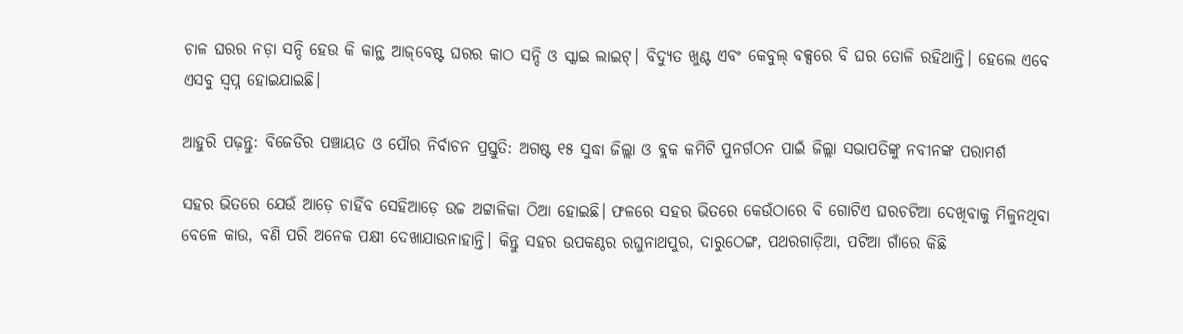ଚାଳ ଘରର ନଡ଼ା ସନ୍ଦି ହେଉ କି କାନ୍ଥ ଆଜ୍‌‌ବେଷ୍ଟ ଘରର କାଠ ସନ୍ଦି ଓ ସ୍କାଇ ଲାଇଟ୍‌‌। ବିଦ୍ୟୁତ ଖୁଣ୍ଟ ଏବଂ କେବୁଲ୍‌‌ ବକ୍ସରେ ବି ଘର ତୋଳି ରହିଥାନ୍ତି। ହେଲେ ଏବେ ଏସବୁ ସ୍ୱପ୍ନ ହୋଇଯାଇଛି।

ଆହୁରି ପଢ଼ନ୍ତୁ: ବିଜେଡିର ପଞ୍ଚାୟତ ଓ ପୌର ନିର୍ବାଚନ ପ୍ରସ୍ତୁତି: ଅଗଷ୍ଟ ୧୫ ସୁଦ୍ଧା ଜିଲ୍ଲା ଓ ବ୍ଲକ କମିଟି ପୁନର୍ଗଠନ ପାଇଁ ଜିଲ୍ଲା ସଭାପତିଙ୍କୁ ନବୀନଙ୍କ ପରାମର୍ଶ

ସହର ଭିତରେ ଯେଉଁ ଆଡ଼େ ଚାହିଁବ ସେହିଆଡ଼େ ଉଚ୍ଚ ଅଟ୍ଟାଳିକା ଠିଆ ହୋଇଛି। ଫଳରେ ସହର ଭିତରେ କେଉଁଠାରେ ବି ଗୋଟିଏ ଘରଚଟିଆ ଦେଖିବାକୁ ମିଳୁନଥିବା ବେଳେ କାଉ, ବଣି ପରି ଅନେକ ପକ୍ଷୀ ଦେଖାଯାଉନାହାନ୍ତି। କିନ୍ତୁ ସହର ଉପକଣ୍ଠର ରଘୁନାଥପୁର, ଦାରୁଠେଙ୍ଗ, ପଥରଗାଡ଼ିଆ, ପଟିଆ ଗାଁରେ କିଛି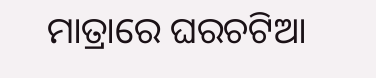ମାତ୍ରାରେ ଘରଚଟିଆ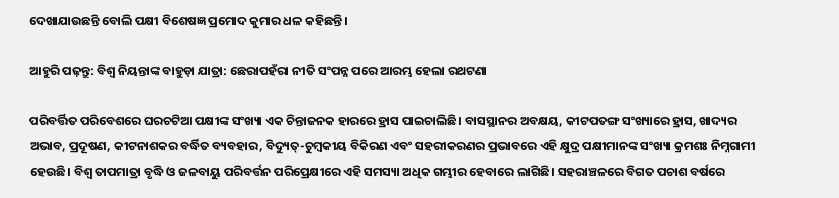ଦେଖାଯାଉଛନ୍ତି ବୋଲି ପକ୍ଷୀ ବିଶେଷଜ୍ଞ ପ୍ରମୋଦ କୁମାର ଧଳ କହିଛନ୍ତି।

ଆହୁରି ପଢ଼ନ୍ତୁ: ବିଶ୍ୱ ନିୟନ୍ତାଙ୍କ ବାହୁଡ଼ା ଯାତ୍ରା: ଛେରାପହଁରା ନୀତି ସଂପନ୍ନ ପରେ ଆରମ୍ଭ ହେଲା ରଥଟଣା

ପରିବର୍ତ୍ତିତ ପରିବେଶରେ ଘରଚଟିଆ ପକ୍ଷୀଙ୍କ ସଂଖ୍ୟା ଏକ ଚିନ୍ତାଜନକ ହାରରେ ହ୍ରାସ ପାଇଚାଲିଛି। ବାସସ୍ଥାନର ଅବକ୍ଷୟ, କୀଟପତଙ୍ଗ ସଂଖ୍ୟାରେ ହ୍ରାସ, ଖାଦ୍ୟର ଅଭାବ, ପ୍ରଦୂଷଣ, କୀଟନାଶକର ବର୍ଦ୍ଧିତ ବ୍ୟବହାର, ବିଦ୍ୟୁତ୍‌‌-ଚୁମ୍ୱକୀୟ ବିକିରଣ ଏବଂ ସହରୀକରଣର ପ୍ରଭାବରେ ଏହି କ୍ଷୁଦ୍ର ପକ୍ଷୀମାନଙ୍କ ସଂଖ୍ୟା କ୍ରମଶଃ ନିମ୍ନଗାମୀ ହେଉଛି। ବିଶ୍ୱ ତାପମାତ୍ରା ବୃଦ୍ଧି ଓ ଜଳବାୟୁ ପରିବର୍ତ୍ତନ ପରିପ୍ରେକ୍ଷୀରେ ଏହି ସମସ୍ୟା ଅଧିକ ଗମ୍ଭୀର ହେବାରେ ଲାଗିଛି। ସହରାଞ୍ଚଳରେ ବିଗତ ପଚାଶ ବର୍ଷରେ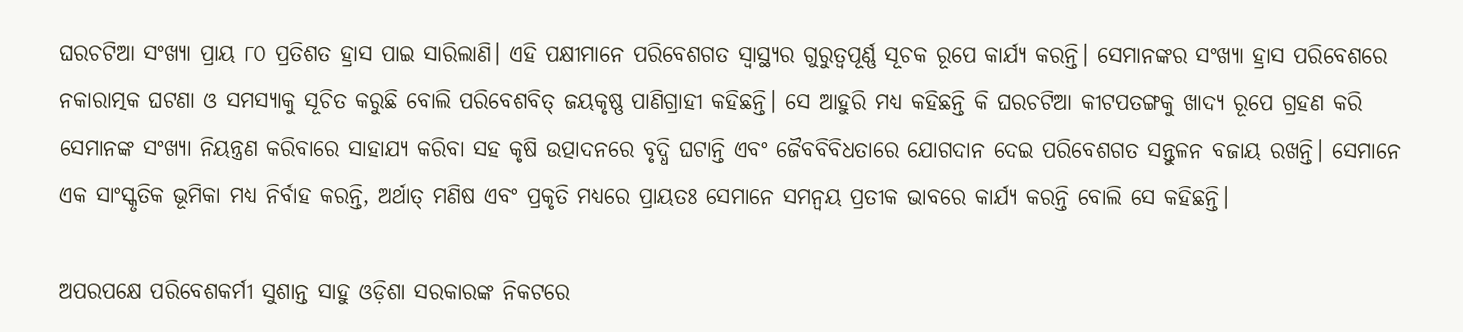ଘରଚଟିଆ ସଂଖ୍ୟା ପ୍ରାୟ ୮୦ ପ୍ରତିଶତ ହ୍ରାସ ପାଇ ସାରିଲାଣି। ଏହି ପକ୍ଷୀମାନେ ପରିବେଶଗତ ସ୍ୱାସ୍ଥ୍ୟର ଗୁରୁତ୍ୱପୂର୍ଣ୍ଣ ସୂଚକ ରୂପେ କାର୍ଯ୍ୟ କରନ୍ତି। ସେମାନଙ୍କର ସଂଖ୍ୟା ହ୍ରାସ ପରିବେଶରେ ନକାରାତ୍ମକ ଘଟଣା ଓ ସମସ୍ୟାକୁ ସୂଚିତ କରୁଛି ବୋଲି ପରିବେଶବିତ୍‌‌ ଜୟକୃଷ୍ଣ ପାଣିଗ୍ରାହୀ କହିଛନ୍ତି। ସେ ଆହୁରି ମଧ୍ୟ କହିଛନ୍ତି କି ଘରଚଟିଆ କୀଟପତଙ୍ଗକୁ ଖାଦ୍ୟ ରୂପେ ଗ୍ରହଣ କରି ସେମାନଙ୍କ ସଂଖ୍ୟା ନିୟନ୍ତ୍ରଣ କରିବାରେ ସାହାଯ୍ୟ କରିବା ସହ କୃଷି ଉତ୍ପାଦନରେ ବୃଦ୍ଧି ଘଟାନ୍ତି ଏବଂ ଜୈବବିବିଧତାରେ ଯୋଗଦାନ ଦେଇ ପରିବେଶଗତ ସନ୍ତୁଳନ ବଜାୟ ରଖନ୍ତି। ସେମାନେ ଏକ ସାଂସ୍କୃତିକ ଭୂମିକା ମଧ୍ୟ ନିର୍ବାହ କରନ୍ତି, ଅର୍ଥାତ୍‌‌ ମଣିଷ ଏବଂ ପ୍ରକୃତି ମଧ୍ୟରେ ପ୍ରାୟତଃ ସେମାନେ ସମନ୍ୱୟ ପ୍ରତୀକ ଭାବରେ କାର୍ଯ୍ୟ କରନ୍ତି ବୋଲି ସେ କହିଛନ୍ତି।

ଅପରପକ୍ଷେ ପରିବେଶକର୍ମୀ ସୁଶାନ୍ତ ସାହୁ ଓଡ଼ିଶା ସରକାରଙ୍କ ନିକଟରେ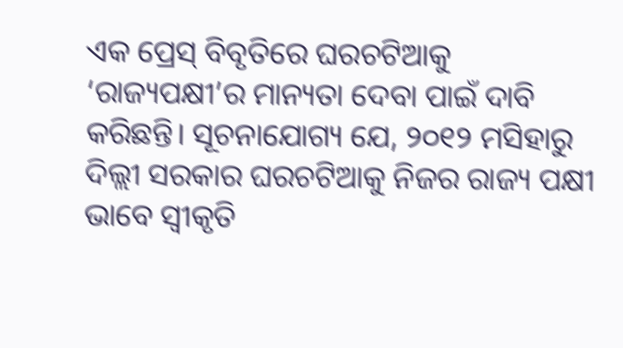ଏକ ପ୍ରେସ୍‌‌ ବିବୃତିରେ ଘରଚଟିଆକୁ ‘ରାଜ୍ୟପକ୍ଷୀ’ର ମାନ୍ୟତା ଦେବା ପାଇଁ ଦାବି କରିଛନ୍ତି। ସୂଚନାଯୋଗ୍ୟ ଯେ, ୨୦୧୨ ମସିହାରୁ ଦିଲ୍ଲୀ ସରକାର ଘରଚଟିଆକୁ ନିଜର ରାଜ୍ୟ ପକ୍ଷୀ ଭାବେ ସ୍ୱୀକୃତି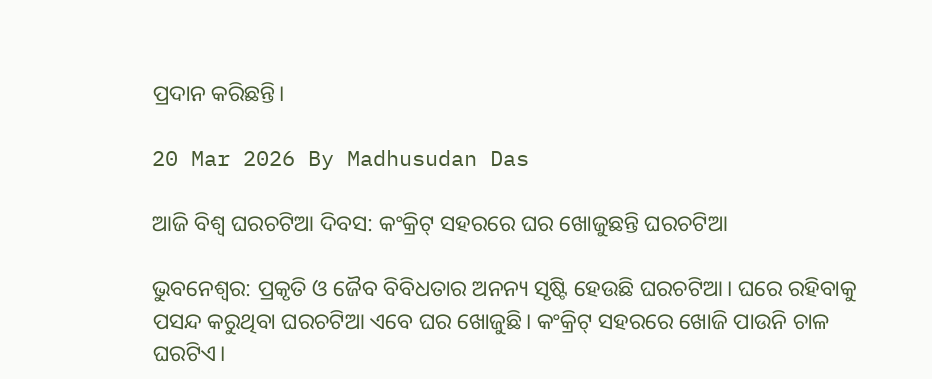ପ୍ରଦାନ କରିଛନ୍ତି।

20 Mar 2026 By Madhusudan Das

ଆଜି ବିଶ୍ୱ ଘରଚଟିଆ ଦିବସ: କଂକ୍ରିଟ୍‌‌ ସହରରେ ଘର ଖୋଜୁଛନ୍ତି ଘରଚଟିଆ

ଭୁବନେଶ୍ୱର: ପ୍ରକୃତି ଓ ଜୈବ ବିବିଧତାର ଅନନ୍ୟ ସୃଷ୍ଟି ହେଉଛି ଘରଚଟିଆ। ଘରେ ରହିବାକୁ ପସନ୍ଦ କରୁଥିବା ଘରଚଟିଆ ଏବେ ଘର ଖୋଜୁଛି। କଂକ୍ରିଟ୍‌‌ ସହରରେ ଖୋଜି ପାଉନି ଚାଳ ଘରଟିଏ।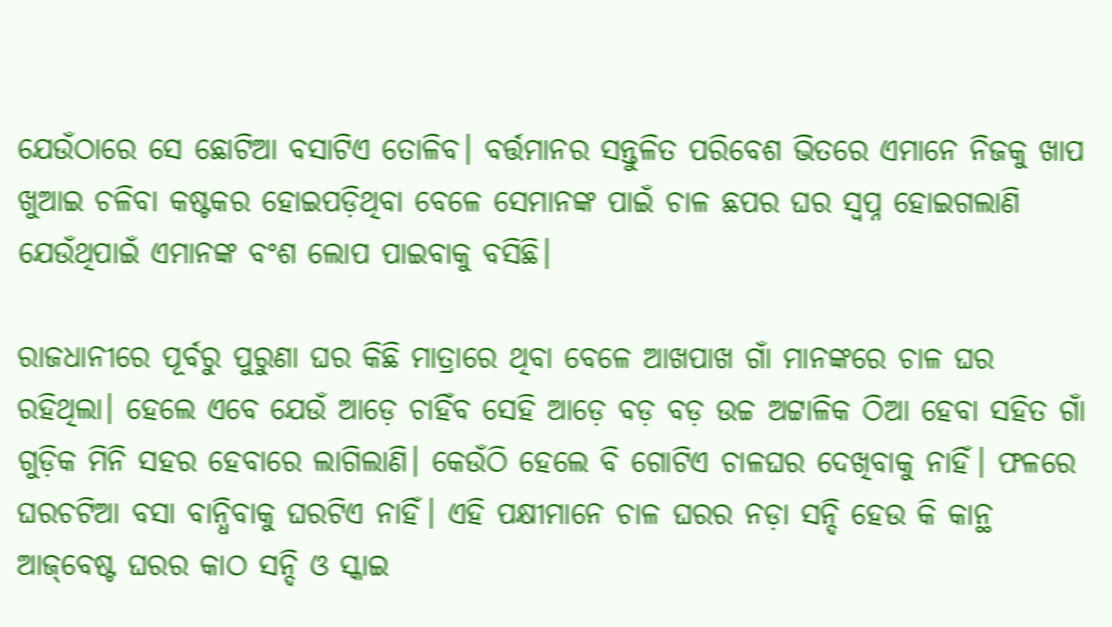ଯେଉଁଠାରେ ସେ ଛୋଟିଆ ବସାଟିଏ ତୋଳିବ। ବର୍ତ୍ତମାନର ସନ୍ତୁଳିତ ପରିବେଶ ଭିତରେ ଏମାନେ ନିଜକୁ ଖାପ ଖୁଆଇ ଚଳିବା କଷ୍ଟକର ହୋଇପଡ଼ିଥିବା ବେଳେ ସେମାନଙ୍କ ପାଇଁ ଚାଳ ଛପର ଘର ସ୍ୱପ୍ନ ହୋଇଗଲାଣି ଯେଉଁଥିପାଇଁ ଏମାନଙ୍କ ବଂଶ ଲୋପ ପାଇବାକୁ ବସିଛି।

ରାଜଧାନୀରେ ପୂର୍ବରୁ ପୁରୁଣା ଘର କିଛି ମାତ୍ରାରେ ଥିବା ବେଳେ ଆଖପାଖ ଗାଁ ମାନଙ୍କରେ ଚାଳ ଘର ରହିଥିଲା। ହେଲେ ଏବେ ଯେଉଁ ଆଡ଼େ ଚାହିଁବ ସେହି ଆଡ଼େ ବଡ଼ ବଡ଼ ଉଚ୍ଚ ଅଟ୍ଟାଳିକ ଠିଆ ହେବା ସହିତ ଗାଁ ଗୁଡ଼ିକ ମିନି ସହର ହେବାରେ ଲାଗିଲାଣି। କେଉଁଠି ହେଲେ ବି ଗୋଟିଏ ଚାଳଘର ଦେଖିବାକୁ ନାହିଁ। ଫଳରେ ଘରଚଟିଆ ବସା ବାନ୍ଧିବାକୁ ଘରଟିଏ ନାହିଁ। ଏହି ପକ୍ଷୀମାନେ ଚାଳ ଘରର ନଡ଼ା ସନ୍ଦି ହେଉ କି କାନ୍ଥ ଆଜ୍‌‌ବେଷ୍ଟ ଘରର କାଠ ସନ୍ଦି ଓ ସ୍କାଇ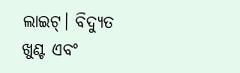ଲାଇଟ୍‌‌। ବିଦ୍ୟୁତ ଖୁଣ୍ଟ ଏବଂ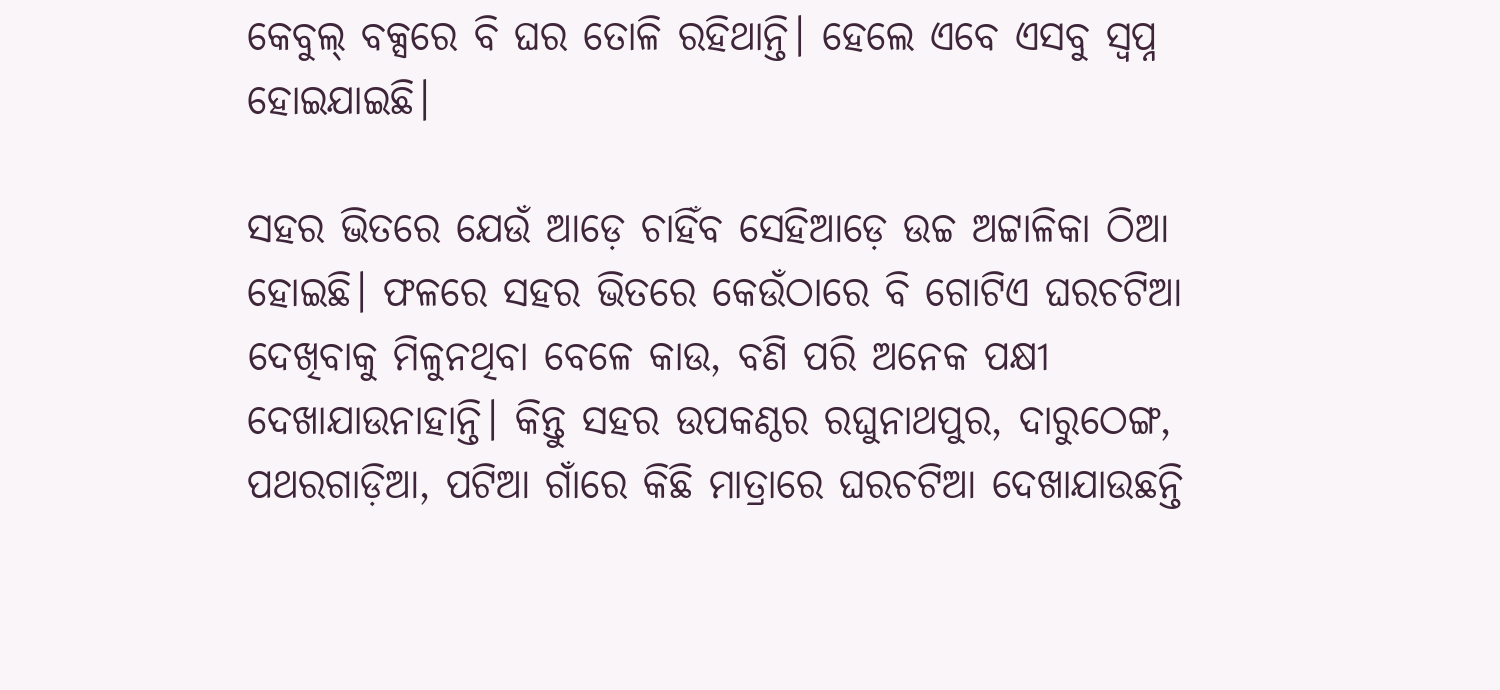କେବୁଲ୍‌‌ ବକ୍ସରେ ବି ଘର ତୋଳି ରହିଥାନ୍ତି। ହେଲେ ଏବେ ଏସବୁ ସ୍ୱପ୍ନ ହୋଇଯାଇଛି।

ସହର ଭିତରେ ଯେଉଁ ଆଡ଼େ ଚାହିଁବ ସେହିଆଡ଼େ ଉଚ୍ଚ ଅଟ୍ଟାଳିକା ଠିଆ ହୋଇଛି। ଫଳରେ ସହର ଭିତରେ କେଉଁଠାରେ ବି ଗୋଟିଏ ଘରଚଟିଆ ଦେଖିବାକୁ ମିଳୁନଥିବା ବେଳେ କାଉ, ବଣି ପରି ଅନେକ ପକ୍ଷୀ ଦେଖାଯାଉନାହାନ୍ତି। କିନ୍ତୁ ସହର ଉପକଣ୍ଠର ରଘୁନାଥପୁର, ଦାରୁଠେଙ୍ଗ, ପଥରଗାଡ଼ିଆ, ପଟିଆ ଗାଁରେ କିଛି ମାତ୍ରାରେ ଘରଚଟିଆ ଦେଖାଯାଉଛନ୍ତି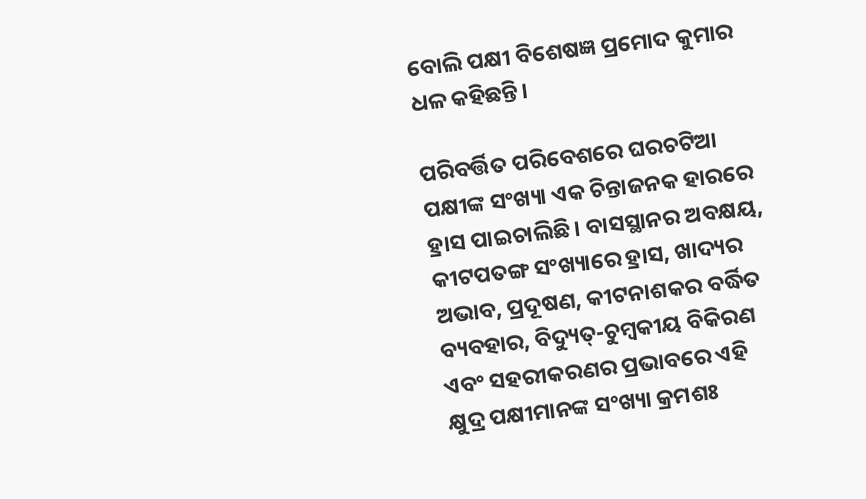ବୋଲି ପକ୍ଷୀ ବିଶେଷଜ୍ଞ ପ୍ରମୋଦ କୁମାର ଧଳ କହିଛନ୍ତି।

ପରିବର୍ତ୍ତିତ ପରିବେଶରେ ଘରଚଟିଆ ପକ୍ଷୀଙ୍କ ସଂଖ୍ୟା ଏକ ଚିନ୍ତାଜନକ ହାରରେ ହ୍ରାସ ପାଇଚାଲିଛି। ବାସସ୍ଥାନର ଅବକ୍ଷୟ, କୀଟପତଙ୍ଗ ସଂଖ୍ୟାରେ ହ୍ରାସ, ଖାଦ୍ୟର ଅଭାବ, ପ୍ରଦୂଷଣ, କୀଟନାଶକର ବର୍ଦ୍ଧିତ ବ୍ୟବହାର, ବିଦ୍ୟୁତ୍‌‌-ଚୁମ୍ୱକୀୟ ବିକିରଣ ଏବଂ ସହରୀକରଣର ପ୍ରଭାବରେ ଏହି କ୍ଷୁଦ୍ର ପକ୍ଷୀମାନଙ୍କ ସଂଖ୍ୟା କ୍ରମଶଃ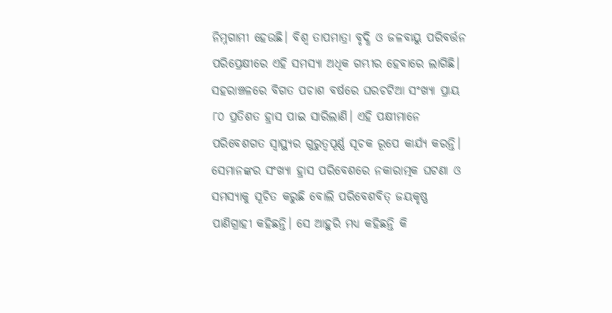ନିମ୍ନଗାମୀ ହେଉଛି। ବିଶ୍ୱ ତାପମାତ୍ରା ବୃଦ୍ଧି ଓ ଜଳବାୟୁ ପରିବର୍ତ୍ତନ ପରିପ୍ରେକ୍ଷୀରେ ଏହି ସମସ୍ୟା ଅଧିକ ଗମ୍ଭୀର ହେବାରେ ଲାଗିଛି। ସହରାଞ୍ଚଳରେ ବିଗତ ପଚାଶ ବର୍ଷରେ ଘରଚଟିଆ ସଂଖ୍ୟା ପ୍ରାୟ ୮୦ ପ୍ରତିଶତ ହ୍ରାସ ପାଇ ସାରିଲାଣି। ଏହି ପକ୍ଷୀମାନେ ପରିବେଶଗତ ସ୍ୱାସ୍ଥ୍ୟର ଗୁରୁତ୍ୱପୂର୍ଣ୍ଣ ସୂଚକ ରୂପେ କାର୍ଯ୍ୟ କରନ୍ତି। ସେମାନଙ୍କର ସଂଖ୍ୟା ହ୍ରାସ ପରିବେଶରେ ନକାରାତ୍ମକ ଘଟଣା ଓ ସମସ୍ୟାକୁ ସୂଚିତ କରୁଛି ବୋଲି ପରିବେଶବିତ୍‌‌ ଜୟକୃଷ୍ଣ ପାଣିଗ୍ରାହୀ କହିଛନ୍ତି। ସେ ଆହୁରି ମଧ୍ୟ କହିଛନ୍ତି କି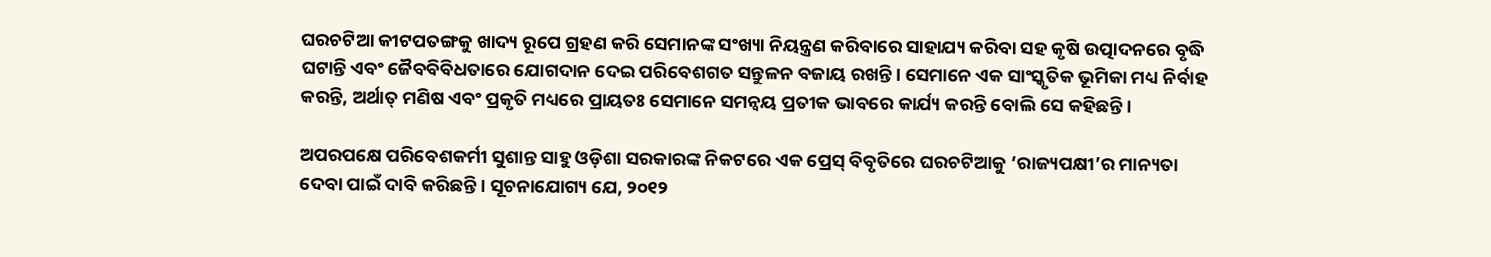ଘରଚଟିଆ କୀଟପତଙ୍ଗକୁ ଖାଦ୍ୟ ରୂପେ ଗ୍ରହଣ କରି ସେମାନଙ୍କ ସଂଖ୍ୟା ନିୟନ୍ତ୍ରଣ କରିବାରେ ସାହାଯ୍ୟ କରିବା ସହ କୃଷି ଉତ୍ପାଦନରେ ବୃଦ୍ଧି ଘଟାନ୍ତି ଏବଂ ଜୈବବିବିଧତାରେ ଯୋଗଦାନ ଦେଇ ପରିବେଶଗତ ସନ୍ତୁଳନ ବଜାୟ ରଖନ୍ତି। ସେମାନେ ଏକ ସାଂସ୍କୃତିକ ଭୂମିକା ମଧ୍ୟ ନିର୍ବାହ କରନ୍ତି, ଅର୍ଥାତ୍‌‌ ମଣିଷ ଏବଂ ପ୍ରକୃତି ମଧ୍ୟରେ ପ୍ରାୟତଃ ସେମାନେ ସମନ୍ୱୟ ପ୍ରତୀକ ଭାବରେ କାର୍ଯ୍ୟ କରନ୍ତି ବୋଲି ସେ କହିଛନ୍ତି।

ଅପରପକ୍ଷେ ପରିବେଶକର୍ମୀ ସୁଶାନ୍ତ ସାହୁ ଓଡ଼ିଶା ସରକାରଙ୍କ ନିକଟରେ ଏକ ପ୍ରେସ୍‌‌ ବିବୃତିରେ ଘରଚଟିଆକୁ ‘ରାଜ୍ୟପକ୍ଷୀ’ର ମାନ୍ୟତା ଦେବା ପାଇଁ ଦାବି କରିଛନ୍ତି। ସୂଚନାଯୋଗ୍ୟ ଯେ, ୨୦୧୨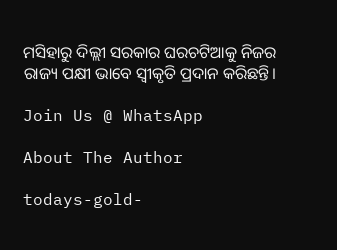ମସିହାରୁ ଦିଲ୍ଲୀ ସରକାର ଘରଚଟିଆକୁ ନିଜର ରାଜ୍ୟ ପକ୍ଷୀ ଭାବେ ସ୍ୱୀକୃତି ପ୍ରଦାନ କରିଛନ୍ତି।

Join Us @ WhatsApp

About The Author

todays-gold-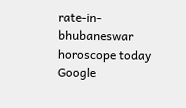rate-in-bhubaneswar
horoscope today
Google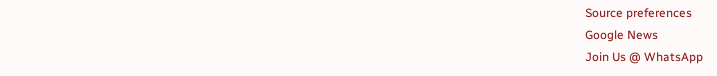Source preferences
Google News
Join Us @ WhatsApp